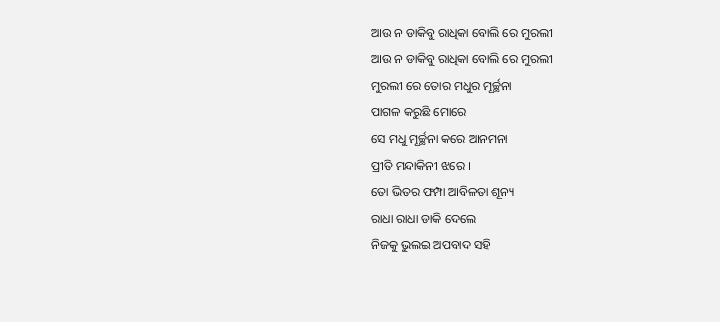ଆଉ ନ ଡାକିବୁ ରାଧିକା ବୋଲି ରେ ମୁରଲୀ
ଆଉ ନ ଡାକିବୁ ରାଧିକା ବୋଲି ରେ ମୁରଲୀ
ମୁରଲୀ ରେ ତୋର ମଧୁର ମୂର୍ଚ୍ଛନା
ପାଗଳ କରୁଛି ମୋରେ
ସେ ମଧୁ ମୂର୍ଚ୍ଛନା କରେ ଆନମନା
ପ୍ରୀତି ମନ୍ଦାକିନୀ ଝରେ ।
ତୋ ଭିତର ଫମ୍ପା ଆବିଳତା ଶୂନ୍ୟ
ରାଧା ରାଧା ଡାକି ଦେଲେ
ନିଜକୁ ଭୁଲଇ ଅପବାଦ ସହି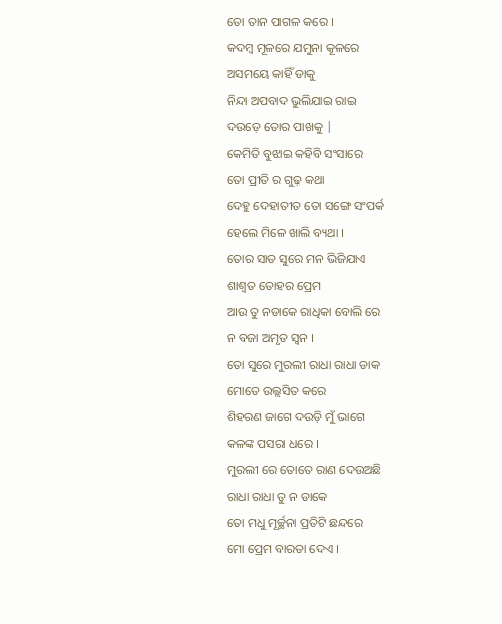ତୋ ତାନ ପାଗଳ କରେ ।
କଦମ୍ବ ମୂଳରେ ଯମୁନା କୂଳରେ
ଅସମୟେ କାହିଁ ଡାକୁ
ନିନ୍ଦା ଅପବାଦ ଭୁଲିଯାଇ ରାଇ
ଦଉଡ଼େ ତୋର ପାଖକୁ |
କେମିତି ବୁଝାଇ କହିବି ସଂସାରେ
ତୋ ପ୍ରୀତି ର ଗୁଢ଼ କଥା
ଦେହୁ ଦେହାତୀତ ତୋ ସଙ୍ଗେ ସଂପର୍କ
ହେଲେ ମିଳେ ଖାଲି ବ୍ୟଥା ।
ତୋର ସାତ ସୁରେ ମନ ଭିଜିଯାଏ
ଶାଶ୍ଵତ ତୋହର ପ୍ରେମ
ଆଉ ତୁ ନଡାକେ ରାଧିକା ବୋଲି ରେ
ନ ବଜା ଅମୃତ ସ୍ୱନ ।
ତୋ ସୁରେ ମୁରଲୀ ରାଧା ରାଧା ଡାକ
ମୋତେ ଉଲ୍ଲସିତ କରେ
ଶିହରଣ ଜାଗେ ଦଉଡ଼ି ମୁଁ ଭାଗେ
କଳଙ୍କ ପସରା ଧରେ ।
ମୁରଲୀ ରେ ତୋତେ ରାଣ ଦେଉଅଛି
ରାଧା ରାଧା ତୁ ନ ଡାକେ
ତୋ ମଧୁ ମୂର୍ଚ୍ଛନା ପ୍ରତିଟି ଛନ୍ଦରେ
ମୋ ପ୍ରେମ ବାରତା ଦେଏ ।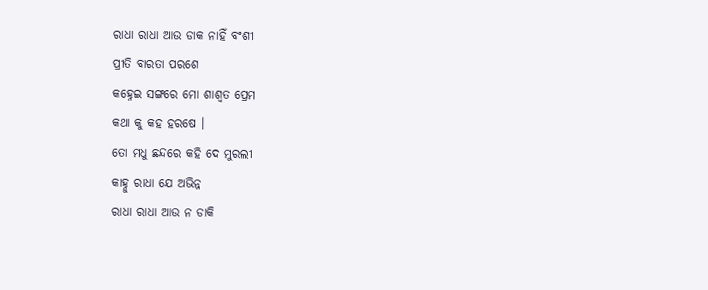ରାଧା ରାଧା ଆଉ ଡାକ ନାହିଁ ବଂଶୀ
ପ୍ରୀତି ବାରତା ପରଶେ
କହ୍ନେଇ ସଙ୍ଗରେ ମୋ ଶାଶ୍ଵତ ପ୍ରେମ
କଥା କୁ କହ ହରଷେ ।
ତୋ ମଧୁ ଛନ୍ଦରେ କହି ଦେ ମୁରଲୀ
କାହ୍ନୁ ରାଧା ଯେ ଅଭିନ୍ନ
ରାଧା ରାଧା ଆଉ ନ ଡାକି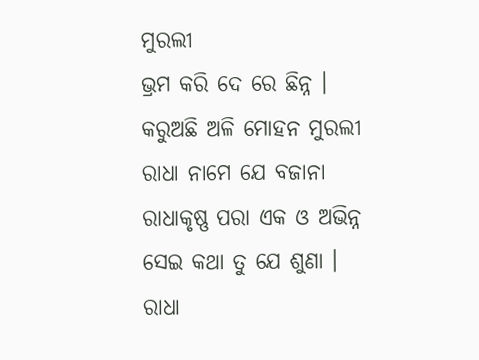ମୁରଲୀ
ଭ୍ରମ କରି ଦେ ରେ ଛିନ୍ନ ।
କରୁଅଛି ଅଳି ମୋହନ ମୁରଲୀ
ରାଧା ନାମେ ଯେ ବଜାନା
ରାଧାକୃଷ୍ଣ ପରା ଏକ ଓ ଅଭିନ୍ନ
ସେଇ କଥା ତୁ ଯେ ଶୁଣା ।
ରାଧା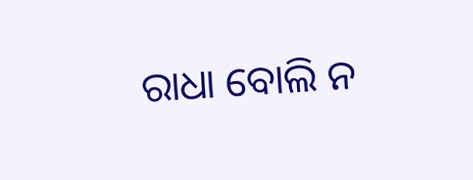ରାଧା ବୋଲି ନ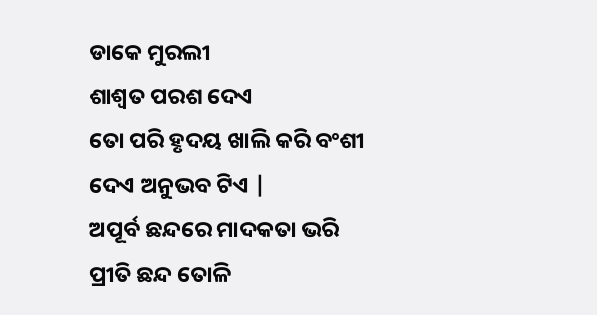ଡାକେ ମୁରଲୀ
ଶାଶ୍ଵତ ପରଶ ଦେଏ
ତୋ ପରି ହୃଦୟ ଖାଲି କରି ବଂଶୀ
ଦେଏ ଅନୁଭବ ଟିଏ |
ଅପୂର୍ବ ଛନ୍ଦରେ ମାଦକତା ଭରି
ପ୍ରୀତି ଛନ୍ଦ ତୋଳି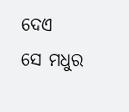ଦେଏ
ସେ ମଧୁର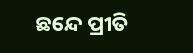ଛନ୍ଦେ ପ୍ରୀତି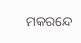ମକରନ୍ଦେ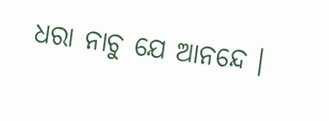ଧରା ନାଚୁ ଯେ ଆନନ୍ଦେ ।